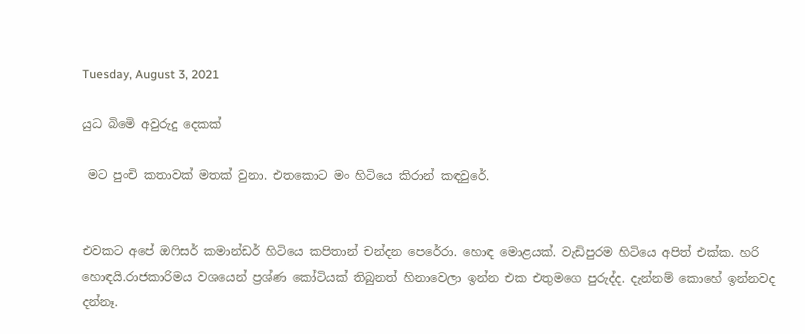Tuesday, August 3, 2021

යුධ බිමෙි අවුරුදු දෙකක්

 මට පුංචි කතාවක් මතක් වුනා. එතකොට මං හිටියෙ කිරාන් කඳවුරේ.


එවකට අපේ ඔෆිසර් කමාන්ඩර් හිටියෙ කපිතාන් චන්දන පෙරේරා. හොඳ මොළයක්. වැඩිපුරම හිටියෙ අපිත් එක්ක. හරි හොඳයි.රාජකාරිමය වශයෙන් ප්‍රශ්ණ කෝටියක් තිබුනත් හිනාවෙලා ඉන්න එක එතුමගෙ පුරුද්ද. දැන්නම් කොහේ ඉන්නවද දන්නෑ.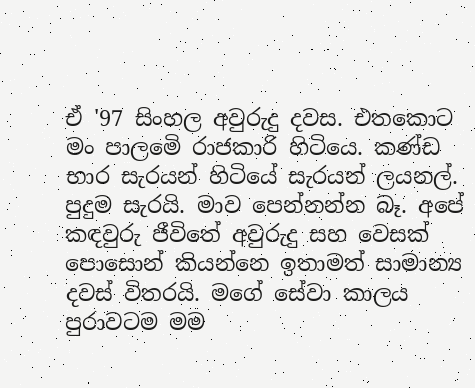ඒ '97 සිංහල අවුරුදු දවස. එතකොට මං පාලමෙි රාජකාරි හිටියෙ. කණ්ඩ භාර සැරයන් හිටියේ සැරයන් ලයනල්. පුදුම සැරයි. මාව පෙන්නන්න බෑ. අපේ කඳවුරු ජීවිතේ අවුරුදු සහ වෙසක් පොසොන් කියන්නෙ ඉතාමත් සාමාන්‍ය දවස් විතරයි. මගේ සේවා කාලය පුරාවටම මම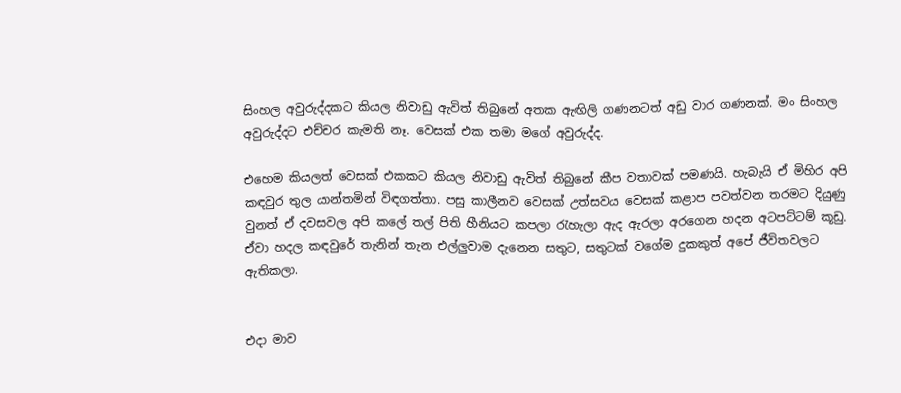සිංහල අවුරුද්දකට කියල නිවාඩු ඇවිත් තිබුනේ අතක ඇඟිලි ගණනටත් අඩු වාර ගණනක්. මං සිංහල අවුරුද්දට එච්චර කැමති නෑ. වෙසක් එක තමා මගේ අවුරුද්ද.

එහෙම කියලත් වෙසක් එකකට කියල නිවාඩු ඇවිත් තිබුනේ කීප වතාවක් පමණයි. හැබැයි ඒ මිහිර අපි කඳවුර තුල යාන්තමින් විඳගත්තා. පසු කාලීනව වෙසක් උත්සවය වෙසක් කළාප පවත්වන තරමට දියුණු වුනත් ඒ දවසවල අපි කලේ තල් පිති හීනියට කපලා රැහැලා ඇද ඇරලා අරගෙන හදන අටපට්ටම් කූඩු. ඒවා හදල කඳවුරේ තැනින් තැන එල්ලුවාම දැනෙන සතුට, සතුටක් වගේම දුකකුත් අපේ ජීවිතවලට ඇතිකලා.


එදා මාව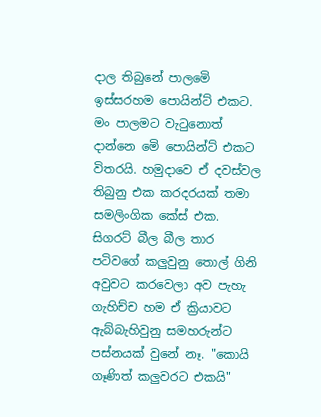දාල තිබුනේ පාලමෙි ඉස්සරහම පොයින්ට් එකට. මං පාලමට වැටුනොත් දාන්නෙ මෙි පොයින්ට් එකට විතරයි. හමුදාවෙ ඒ දවස්වල තිබුනු එක කරදරයක් තමා සමලිංගික කේස් එක. සිගරට් බීල බීල තාර පටිවගේ කලුවුනු තොල් ගිනි අවුවට කරවෙලා අව පැහැ ගැහිච්ච හම ඒ ක්‍රියාවට ඇබ්බැහිවුනු සමහරුන්ට පස්නයක් වුනේ නෑ. "කොයි ගෑණිත් කලුවරට එකයි"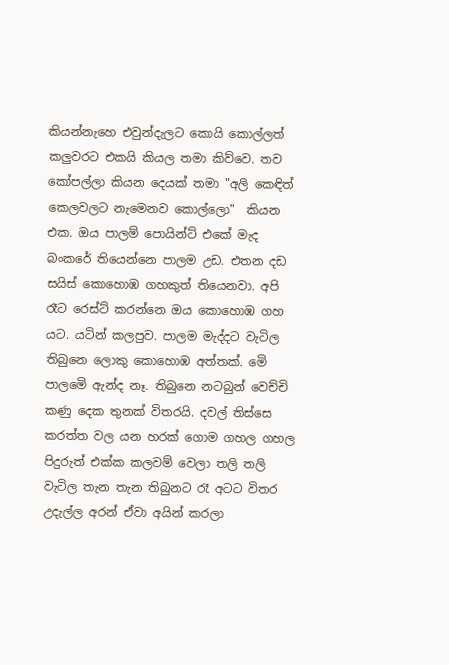කියන්නැහෙ එවුන්දැලට කොයි කොල්ලත් කලුවරට එකයි කියල තමා කිව්වෙ. තව කෝපල්ලා කියන දෙයක් තමා "අලි කෙඳිත් කෙලවලට නැමෙනව කොල්ලො"  කියන එක. ඔය පාලම් පොයින්ට් එකේ මැද බංකරේ තියෙන්නෙ පාලම උඩ. එතන දඩ සයිස් කොහොඹ ගහකුත් තියෙනවා. අපි රෑට රෙස්ට් කරන්නෙ ඔය කොහොඹ ගහ යට. යටින් කලපුව. පාලම මැද්දට වැටිල තිබුනෙ ලොකු කොහොඹ අත්තක්. මෙි පාලමෙි ඇන්ද නෑ. තිබුනෙ නටබුන් වෙච්චි කණු දෙක තුනක් විතරයි. දවල් තිස්සෙ කරත්ත වල යන හරක් ගොම ගහල ගහල පිදුරුත් එක්ක කලවම් වෙලා තලි තලි වැටිල තැන තැන තිබුනට රෑ අටට විතර උදැල්ල අරන් ඒවා අයින් කරලා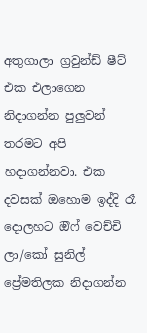අතුගාලා ග්‍රවුන්ඩ් ෂීට් එක එලාගෙන නිදාගන්න පුලුවන් තරමට අපි හදාගන්නවා. එක දවසක් ඔහොම ඉද්දි රෑ දොලහට ඔිෆ් වෙච්චි ලා/කෝ සුනිල් ප්‍රේමතිලක නිදාගන්න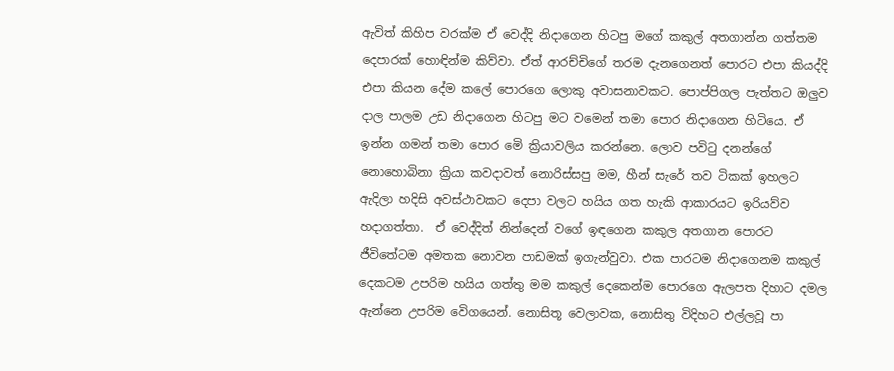ඇවිත් කිහිප වරක්ම ඒ වෙද්දි නිදාගෙන හිටපු මගේ කකුල් අතගාන්න ගත්තම දෙපාරක් හොඳින්ම කිව්වා. ඒත් ආරච්චිගේ තරම දැනගෙනත් පොරට එපා කියද්දි එපා කියන දේම කලේ පොරගෙ ලොකු අවාසනාවකට. පොප්පිගල පැත්තට ඔලුව දාල පාලම උඩ නිදාගෙන හිටපු මට වමෙන් තමා පොර නිදාගෙන හිටියෙ. ඒ ඉන්න ගමන් තමා පොර මෙි ක්‍රියාවලිය කරන්නෙ. ලොව පවිටු දනන්ගේ නොහොබිනා ක්‍රියා කවදාවත් නොරිස්සපු මම, හීන් සැරේ තව ටිකක් ඉහලට ඇදිලා හදිසි අවස්ථාවකට දෙපා වලට හයිය ගත හැකි ආකාරයට ඉරියව්ව හදාගත්තා.  ඒ වෙද්දිත් නින්දෙන් වගේ ඉඳගෙන කකුල අතගාන පොරට ජීවිතේටම අමතක නොවන පාඩමක් ඉගැන්වුවා. එක පාරටම නිදාගෙනම කකුල් දෙකටම උපරිම හයිය ගත්තු මම කකුල් දෙකෙන්ම පොරගෙ ඇලපත දිහාට දමල ඇන්නෙ උපරිම වෙිගයෙන්. නොසිතූ වෙලාවක, නොසිතු විදිහට එල්ලවූ පා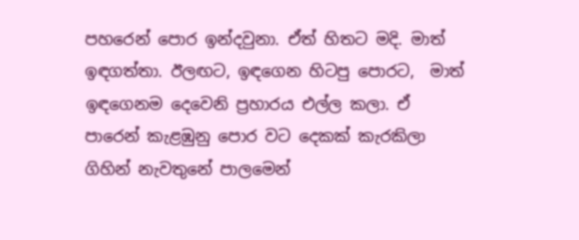පහරෙන් පොර ඉන්දවුනා. ඒත් හිතට මදි. මාත් ඉඳගත්තා. ඊලඟට, ඉඳගෙන හිටපු පොරට,  මාත් ඉඳගෙනම දෙවෙනි ප්‍රහාරය එල්ල කලා. ඒ පාරෙන් කැළඹුනු පොර වට දෙකක් කැරකිලා ගිහින් නැවතුනේ පාලමෙන්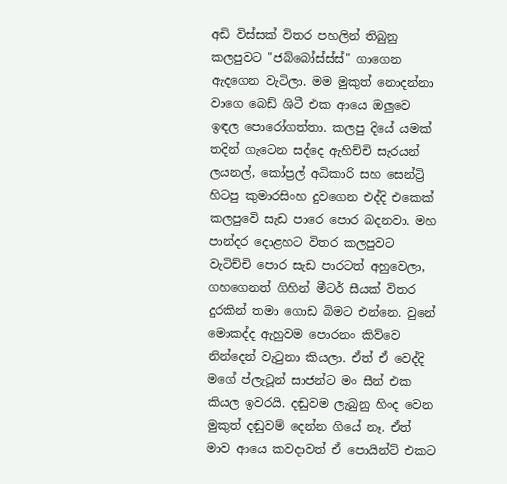අඩි විස්සක් විතර පහලින් තිබුනු කලපුවට "ජබ්බෝස්ස්ස්" ගාගෙන  ඇදගෙන වැටිලා. මම මුකුත් නොදන්නා වාගෙ බෙඩ් ශිටී එක ආයෙ ඔලුවෙ ඉඳල පොරෝගත්තා. කලපු දියේ යමක් තදින් ගැටෙන සද්දෙ ඇහිච්චි සැරයන් ලයනල්, කෝප්‍රල් අධිකාරි සහ සෙන්ට්‍රි හිටපු කුමාරසිංහ දුවගෙන එද්දි එකෙක් කලපුවෙි සැඩ පාරෙ පොර බදනවා. මහ පාන්දර දොළහට විතර කලපුවට වැටිච්චි පොර සැඩ පාරටත් අහුවෙලා, ගහගෙනත් ගිහින් මීටර් සීයක් විතර දුරකින් තමා ගොඩ බිමට එන්නෙ. වුනේ මොකද්ද ඇහුවම පොරනං කිව්වෙ නින්දෙන් වැටුනා කියලා. ඒත් ඒ වෙද්දි මගේ ප්ලැටූන් සාජන්ට මං සීන් එක කියල ඉවරයි. දඬුවම ලැබුනු හිංද වෙන මුකුත් දඬුවම් දෙන්න ගියේ නෑ. ඒත් මාව ආයෙ කවදාවත් ඒ පොයින්ට් එකට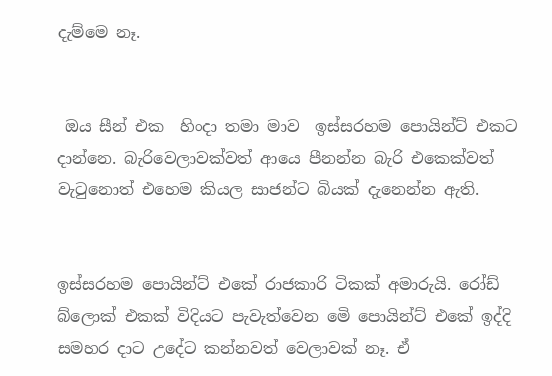දැම්මෙ නෑ.


 ඔය සීන් එක  හිංදා තමා මාව  ඉස්සරහම පොයින්ට් එකට දාන්නෙ. බැරිවෙලාවක්වත් ආයෙ පීනන්න බැරි එකෙක්වත් වැටුනොත් එහෙම කියල සාජන්ට බියක් දැනෙන්න ඇති.


ඉස්සරහම පොයින්ට් එකේ රාජකාරි ටිකක් අමාරුයි. රෝඩ් බ්ලොක් එකක් විදියට පැවැත්වෙන මෙි පොයින්ට් එකේ ඉද්දි සමහර දාට උදේට කන්නවත් වෙලාවක් නෑ. ඒ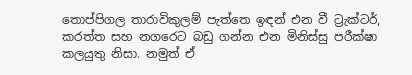තොප්පිගල තාරාවිකුලම් පැත්තෙ ඉඳන් එන වී ට්‍රැක්ටර්, කරත්ත සහ නගරෙට බඩු ගන්න එන මිනිස්සු පරීක්ෂා කලයුතු නිසා. නමුත් ඒ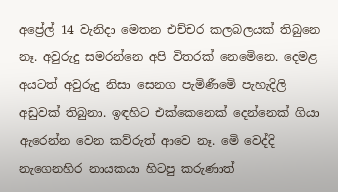අප්‍රේල් 14 වැනිදා මෙතන එච්චර කලබලයක් තිබුනෙ නෑ. අවුරුදු සමරන්නෙ අපි විතරක් නෙමෙිනෙ. දෙමළ අයටත් අවුරුදු නිසා සෙනග පැමිණීමෙි පැහැදිලි අඩුවක් තිබුනා. ඉඳහිට එක්කෙනෙක් දෙන්නෙක් ගියා ඇරෙන්න වෙන කව්රුත් ආවෙ නෑ. මෙි වෙද්දි නැගෙනහිර නායකයා හිටපු කරුණාත්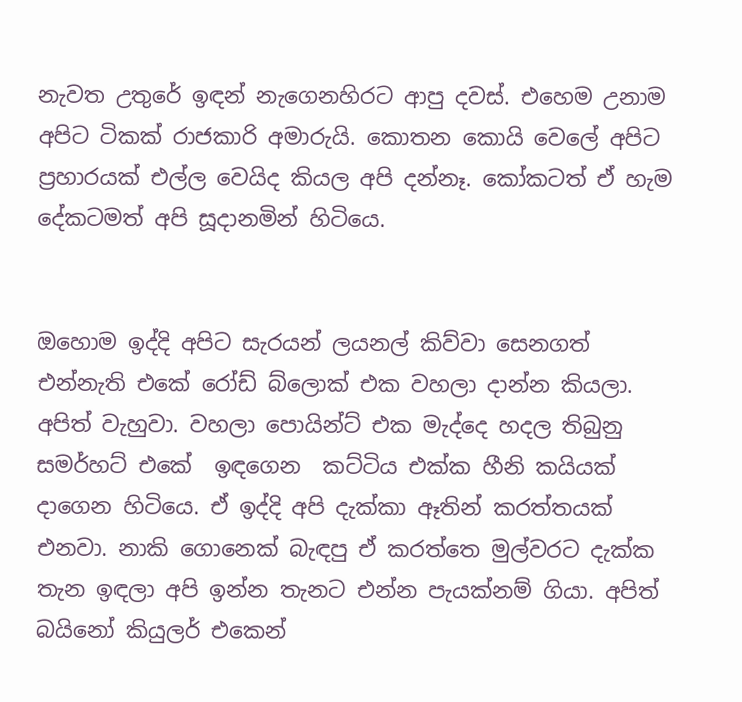නැවත උතුරේ ඉඳන් නැගෙනහිරට ආපු දවස්. එහෙම උනාම අපිට ටිකක් රාජකාරි අමාරුයි. කොතන කොයි වෙලේ අපිට ප්‍රහාරයක් එල්ල වෙයිද කියල අපි දන්නෑ. කෝකටත් ඒ හැම දේකටමත් අපි සූදානමින් හිටියෙ.


ඔහොම ඉද්දි අපිට සැරයන් ලයනල් කිව්වා සෙනගත් එන්නැති එකේ රෝඩ් බ්ලොක් එක වහලා දාන්න කියලා. අපිත් වැහුවා. වහලා පොයින්ට් එක මැද්දෙ හදල තිබුනු සමර්හට් එකේ  ඉඳගෙන  කට්ටිය එක්ක හීනි කයියක් දාගෙන හිටියෙ. ඒ ඉද්දි අපි දැක්කා ඈතින් කරත්තයක් එනවා. නාකි ගොනෙක් බැඳපු ඒ කරත්තෙ මුල්වරට දැක්ක තැන ඉඳලා අපි ඉන්න තැනට එන්න පැයක්නම් ගියා. අපිත් බයිනෝ කියුලර් එකෙන්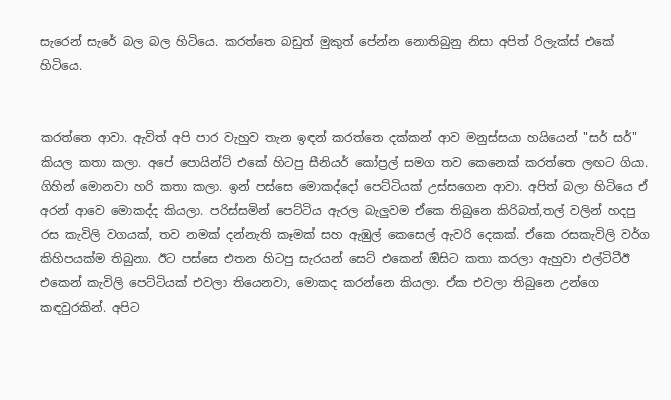සැරෙන් සැරේ බල බල හිටියෙ. කරත්තෙ බඩුත් මුකුත් පේන්න නොතිබුනු නිසා අපිත් රිලැක්ස් එකේ හිටියෙ.


කරත්තෙ ආවා. ඇවිත් අපි පාර වැහුව තැන ඉඳන් කරත්තෙ දක්කන් ආව මනුස්සයා හයියෙන් "සර් සර්" කියල කතා කලා. අපේ පොයින්ට් එකේ හිටපු සීනියර් කෝප්‍රල් සමග තව කෙනෙක් කරත්තෙ ලඟට ගියා. ගිහින් මොනවා හරි කතා කලා. ඉන් පස්සෙ මොකද්දෝ පෙට්ටියක් උස්සගෙන ආවා. අපිත් බලා හිටියෙ ඒ අරන් ආවෙ මොකද්ද කියලා. පරිස්සමින් පෙට්ටිය ඇරල බැලුවම ඒකෙ තිබුනෙ කිරිබත්,තල් වලින් හදපු රස කැවිලි වගයක්, තව නමක් දන්නැති කෑමක් සහ ඇඹුල් කෙසෙල් ඇවරි දෙකක්. ඒකෙ රසකැවිලි වර්ග කිහිපයක්ම තිබුනා. ඊට පස්සෙ එතන හිටපු සැරයන් සෙට් එකෙන් ඔිසිට කතා කරලා ඇහුවා එල්ටිටීඊ එකෙන් කැවිලි පෙට්ටියක් එවලා තියෙනවා, මොකද කරන්නෙ කියලා. ඒක එවලා තිබුනෙ උන්ගෙ කඳවුරකින්. අපිට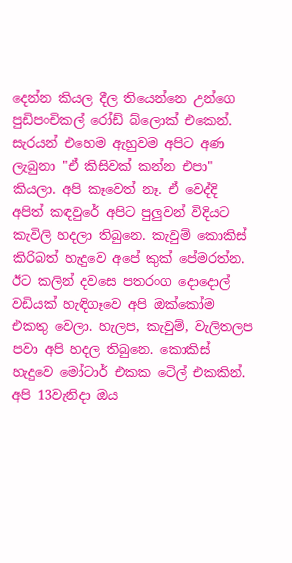දෙන්න කියල දීල තියෙන්නෙ උන්ගෙ පුඩිපංචිකල් රෝඩ් බ්ලොක් එකෙන්. සැරයන් එහෙම ඇහුවම අපිට අණ ලැබුනා "ඒ කිසිවක් කන්න එපා" කියලා. අපි කෑවෙත් නෑ. ඒ වෙද්දි අපිත් කඳවුරේ අපිට පුලුවන් විදියට කැවිලි හදලා තිබුනෙ. කැවුම් කොකිස් කිරිබත් හැදුවෙ අපේ කුක් පේමරත්න. ඊට කලින් දවසෙ පතරංග දොදොල් වඩියක් හැඳිගෑවෙ අපි ඔක්කෝම එකතු වෙලා. හැලප, කැවුම්, වැලිතලප පවා අපි හදල තිබුනෙ. කොකිස් හැදුවෙ මෝටාර් එකක ටෙිල් එකකින්. අපි 13වැනිදා ඔය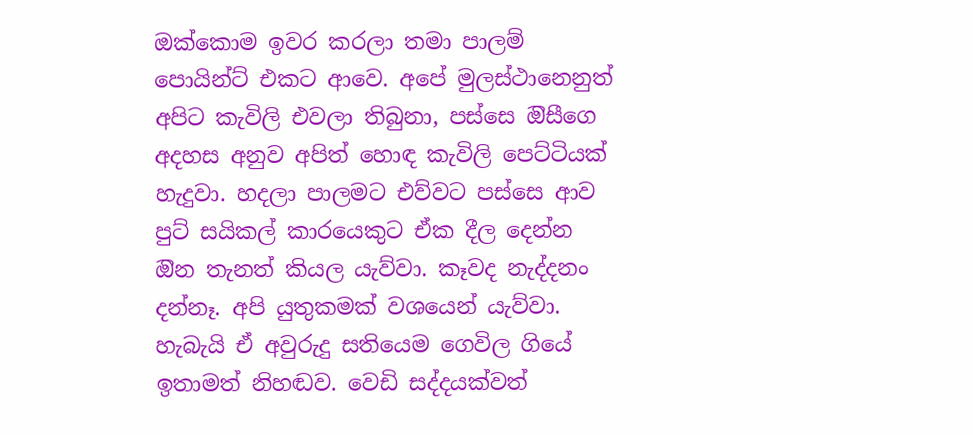ඔක්කොම ඉවර කරලා තමා පාලම් පොයින්ට් එකට ආවෙ. අපේ මුලස්ථානෙනුත් අපිට කැවිලි එවලා තිබුනා, පස්සෙ ඔිසීගෙ අදහස අනුව අපිත් හොඳ කැවිලි පෙට්ටියක් හැදුවා. හදලා පාලමට එව්වට පස්සෙ ආව පුට් සයිකල් කාරයෙකුට ඒක දීල දෙන්න ඔින තැනත් කියල යැව්වා. කෑවද නැද්දනං දන්නෑ. අපි යුතුකමක් වශයෙන් යැව්වා. හැබැයි ඒ අවුරුදු සතියෙම ගෙවිල ගියේ ඉතාමත් නිහඬව. වෙඩි සද්දයක්වත්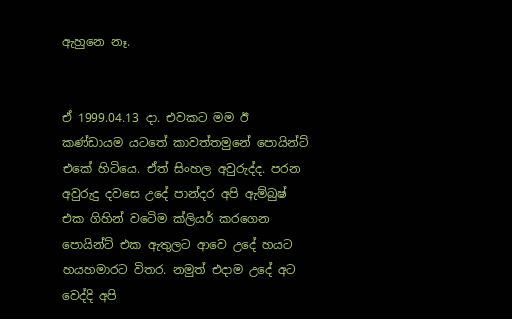ඇහුනෙ නෑ.


ඒ 1999.04.13 දා. එවකට මම ඊ කණ්ඩායම යටතේ කාවත්තමුනේ පොයින්ට් එකේ හිටියෙ. ඒත් සිංහල අවුරුද්ද. පරන අවුරුදු දවසෙ උදේ පාන්දර අපි ඇම්බුෂ් එක ගිහින් වටෙිම ක්ලියර් කරගෙන පොයින්ට් එක ඇතුලට ආවෙ උදේ හයට හයහමාරට විතර. නමුත් එදාම උදේ අට වෙද්දි අපි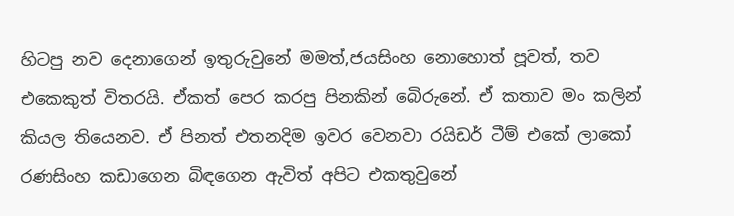හිටපු නව දෙනාගෙන් ඉතුරුවුනේ මමත්,ජයසිංහ නොහොත් පූවත්, තව එකෙකුත් විතරයි. ඒකත් පෙර කරපු පිනකින් බෙිරුනේ. ඒ කතාව මං කලින් කියල තියෙනව. ඒ පිනත් එතනදිම ඉවර වෙනවා රයිඩර් ටීම් එකේ ලාකෝ රණසිංහ කඩාගෙන බිඳගෙන ඇවිත් අපිට එකතුවුනේ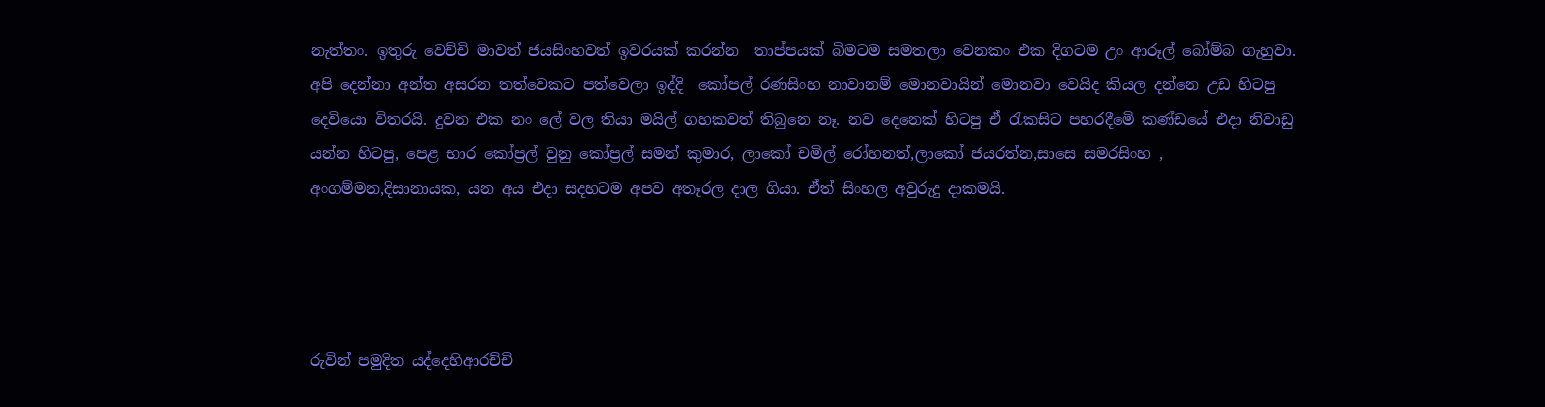නැත්තං. ඉතුරු වෙච්චි මාවත් ජයසිංහවත් ඉවරයක් කරන්න  තාප්පයක් බිමටම සමතලා වෙනකං එක දිගටම උං ආරූල් බෝම්බ ගැහුවා. අපි දෙන්නා අන්ත අසරන තත්වෙකට පත්වෙලා ඉද්දි  කෝපල් රණසිංහ නාවානම් මොනවායින් මොනවා වෙයිද කියල දන්නෙ උඩ හිටපු දෙවියො විතරයි. දුවන එක නං ලේ වල තියා මයිල් ගහකවත් තිබුනෙ නෑ. නව දෙනෙක් හිටපු ඒ රැකසිට පහරදීමෙි කණ්ඩයේ එදා නිවාඩු යන්න හිටපු, පෙළ භාර කෝප්‍රල් වුනු කෝප්‍රල් සමන් කුමාර, ලාකෝ චමිල් රෝහනත්,ලාකෝ ජයරත්න,සාසෙ සමරසිංහ , අංගම්මන,දිසානායක, යන අය එදා සදහටම අපව අතෑරල දාල ගියා. ඒත් සිංහල අවුරුදු දාකමයි.




රුවින් පමුදිත යද්දෙහිආරච්චි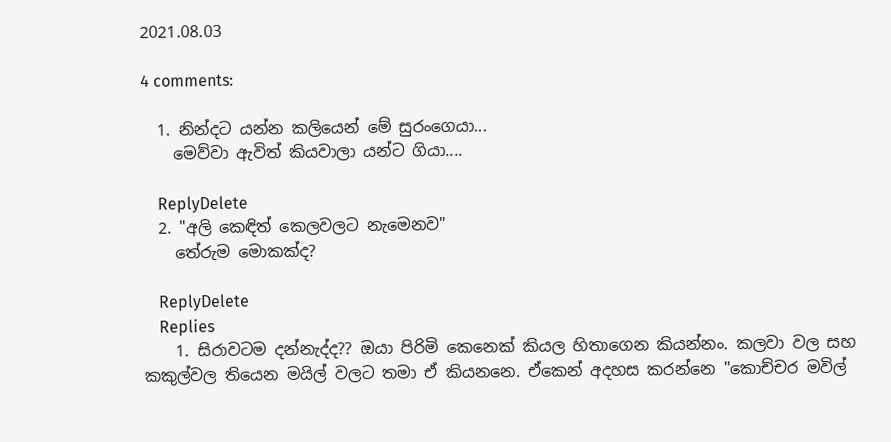2021.08.03

4 comments:

  1. නින්දට යන්න කලියෙන් මේ සුරංගෙයා...
    මෙව්වා ඇවිත් කියවාලා යන්ට ගියා....

    ReplyDelete
  2. "අලි කෙඳිත් කෙලවලට නැමෙනව"
    තේරුම මොකක්ද?

    ReplyDelete
    Replies
    1. සිරාවටම දන්නැද්ද?? ඔයා පිරිමි කෙනෙක් කියල හිතාගෙන කියන්නං. කලවා වල සහ කකුල්වල තියෙන මයිල් වලට තමා ඒ කියනනෙ. ඒකෙන් අදහස කරන්නෙ "කොච්චර මවිල්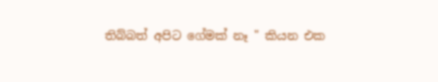තිබ්බත් අපිට ගේමක් නෑ " කියන එක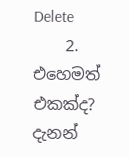Delete
    2. එහෙමත් එකක්ද? දැනන්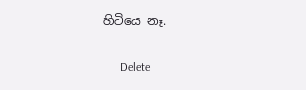හිටියෙ නෑ.

      Delete